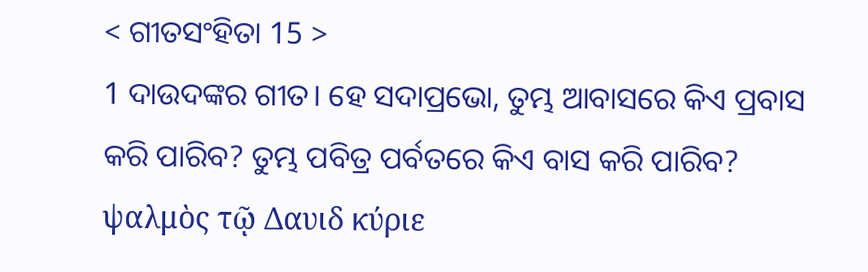< ଗୀତସଂହିତା 15 >
1 ଦାଉଦଙ୍କର ଗୀତ। ହେ ସଦାପ୍ରଭୋ, ତୁମ୍ଭ ଆବାସରେ କିଏ ପ୍ରବାସ କରି ପାରିବ? ତୁମ୍ଭ ପବିତ୍ର ପର୍ବତରେ କିଏ ବାସ କରି ପାରିବ?
ψαλμὸς τῷ Δαυιδ κύριε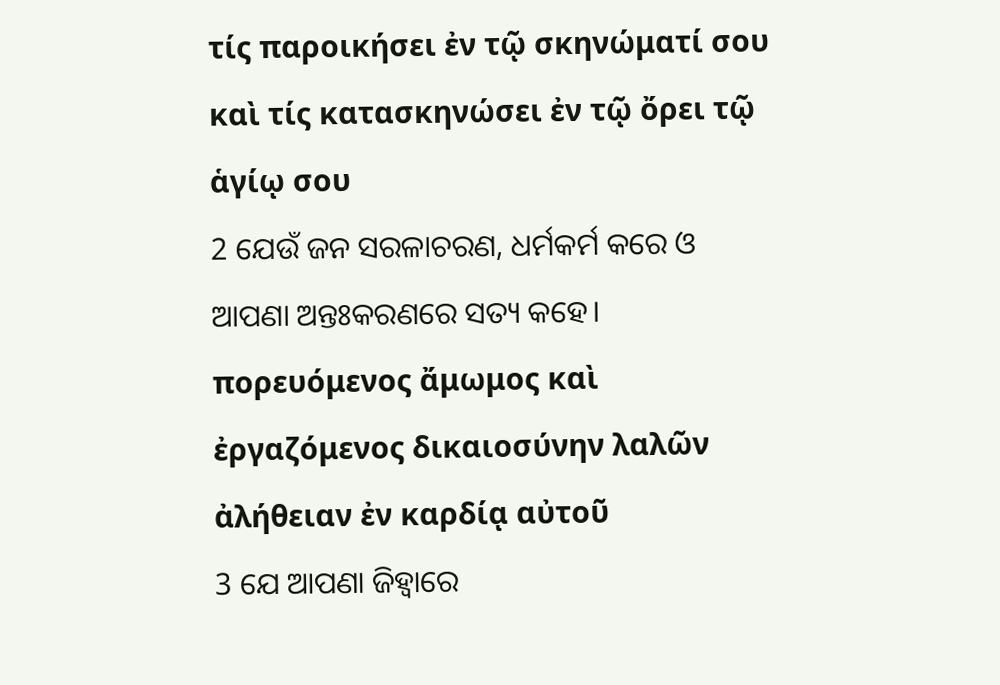τίς παροικήσει ἐν τῷ σκηνώματί σου καὶ τίς κατασκηνώσει ἐν τῷ ὄρει τῷ ἁγίῳ σου
2 ଯେଉଁ ଜନ ସରଳାଚରଣ, ଧର୍ମକର୍ମ କରେ ଓ ଆପଣା ଅନ୍ତଃକରଣରେ ସତ୍ୟ କହେ।
πορευόμενος ἄμωμος καὶ ἐργαζόμενος δικαιοσύνην λαλῶν ἀλήθειαν ἐν καρδίᾳ αὐτοῦ
3 ଯେ ଆପଣା ଜିହ୍ୱାରେ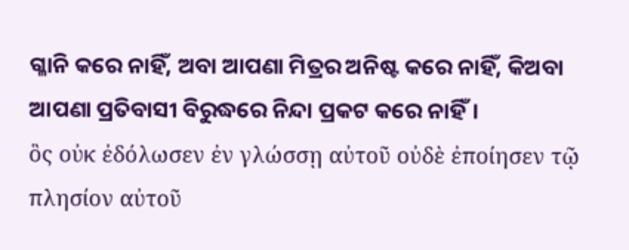ଗ୍ଳାନି କରେ ନାହିଁ, ଅବା ଆପଣା ମିତ୍ରର ଅନିଷ୍ଟ କରେ ନାହିଁ, କିଅବା ଆପଣା ପ୍ରତିବାସୀ ବିରୁଦ୍ଧରେ ନିନ୍ଦା ପ୍ରକଟ କରେ ନାହିଁ।
ὃς οὐκ ἐδόλωσεν ἐν γλώσσῃ αὐτοῦ οὐδὲ ἐποίησεν τῷ πλησίον αὐτοῦ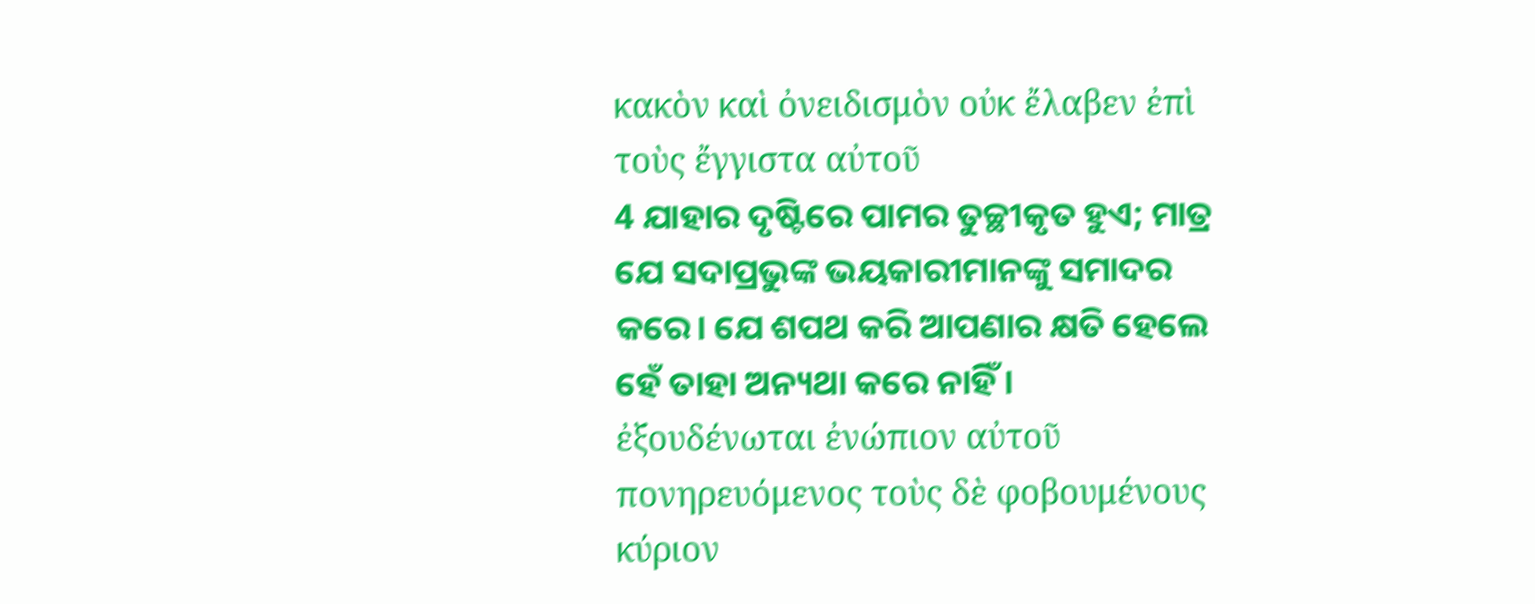κακὸν καὶ ὀνειδισμὸν οὐκ ἔλαβεν ἐπὶ τοὺς ἔγγιστα αὐτοῦ
4 ଯାହାର ଦୃଷ୍ଟିରେ ପାମର ତୁଚ୍ଛୀକୃତ ହୁଏ; ମାତ୍ର ଯେ ସଦାପ୍ରଭୁଙ୍କ ଭୟକାରୀମାନଙ୍କୁ ସମାଦର କରେ। ଯେ ଶପଥ କରି ଆପଣାର କ୍ଷତି ହେଲେ ହେଁ ତାହା ଅନ୍ୟଥା କରେ ନାହିଁ।
ἐξουδένωται ἐνώπιον αὐτοῦ πονηρευόμενος τοὺς δὲ φοβουμένους κύριον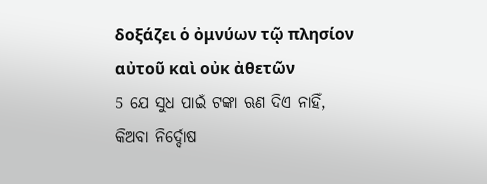δοξάζει ὁ ὀμνύων τῷ πλησίον αὐτοῦ καὶ οὐκ ἀθετῶν
5 ଯେ ସୁଧ ପାଇଁ ଟଙ୍କା ଋଣ ଦିଏ ନାହିଁ, କିଅବା ନିର୍ଦ୍ଦୋଷ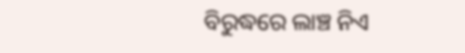ବିରୁଦ୍ଧରେ ଲାଞ୍ଚ ନିଏ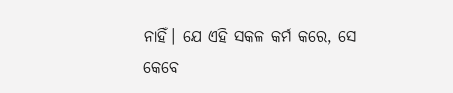ନାହିଁ। ଯେ ଏହି ସକଳ କର୍ମ କରେ, ସେ କେବେ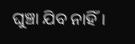ଘୁଞ୍ଚା ଯିବ ନାହିଁ।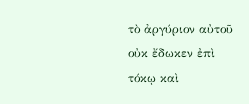τὸ ἀργύριον αὐτοῦ οὐκ ἔδωκεν ἐπὶ τόκῳ καὶ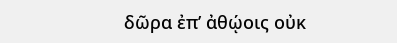δῶρα ἐπ’ ἀθῴοις οὐκ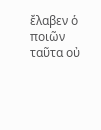ἔλαβεν ὁ ποιῶν ταῦτα οὐ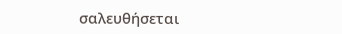σαλευθήσεται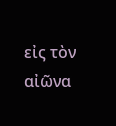εἰς τὸν αἰῶνα